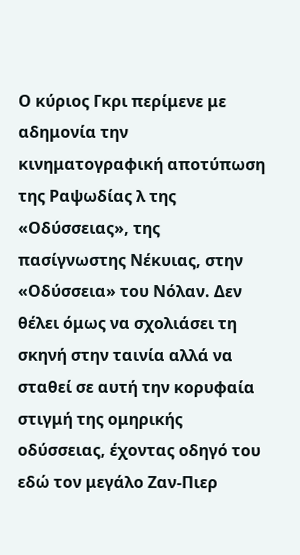Ο κύριος Γκρι περίμενε με αδημονία την κινηματογραφική αποτύπωση της Ραψωδίας λ της «Οδύσσειας», της πασίγνωστης Νέκυιας, στην «Οδύσσεια» του Νόλαν. Δεν θέλει όμως να σχολιάσει τη σκηνή στην ταινία αλλά να σταθεί σε αυτή την κορυφαία στιγμή της ομηρικής οδύσσειας, έχοντας οδηγό του εδώ τον μεγάλο Ζαν-Πιερ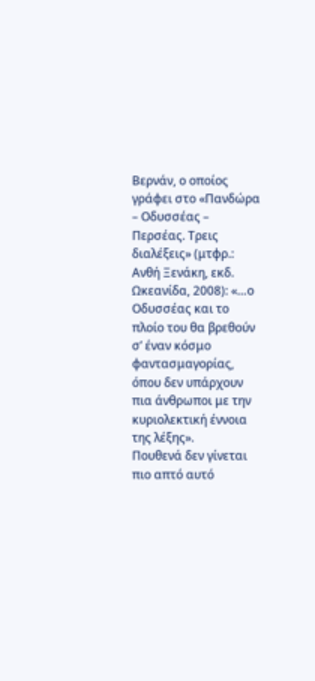Βερνάν, ο οποίος γράφει στο «Πανδώρα – Οδυσσέας – Περσέας. Τρεις διαλέξεις» (μτφρ.: Ανθή Ξενάκη, εκδ. Ωκεανίδα, 2008): «…ο Οδυσσέας και το πλοίο του θα βρεθούν σ’ έναν κόσμο φαντασμαγορίας, όπου δεν υπάρχουν πια άνθρωποι με την κυριολεκτική έννοια της λέξης».
Πουθενά δεν γίνεται πιο απτό αυτό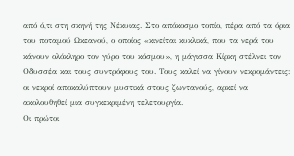από ό,τι στη σκηνή της Νέκυιας. Στο απόκοσμο τοπίο, πέρα από τα όρια του ποταμού Ωκεανού, ο οποίος «κινείται κυκλικά, που τα νερά του κάνουν ολόκληρο τον γύρο του κόσμου», η μάγισσα Κίρκη στέλνει τον Οδυσσέα και τους συντρόφους του. Τους καλεί να γίνουν νεκρομάντεις: οι νεκροί αποκαλύπτουν μυστικά στους ζωντανούς, αρκεί να ακολουθηθεί μια συγκεκριμένη τελετουργία.
Οι πρώτοι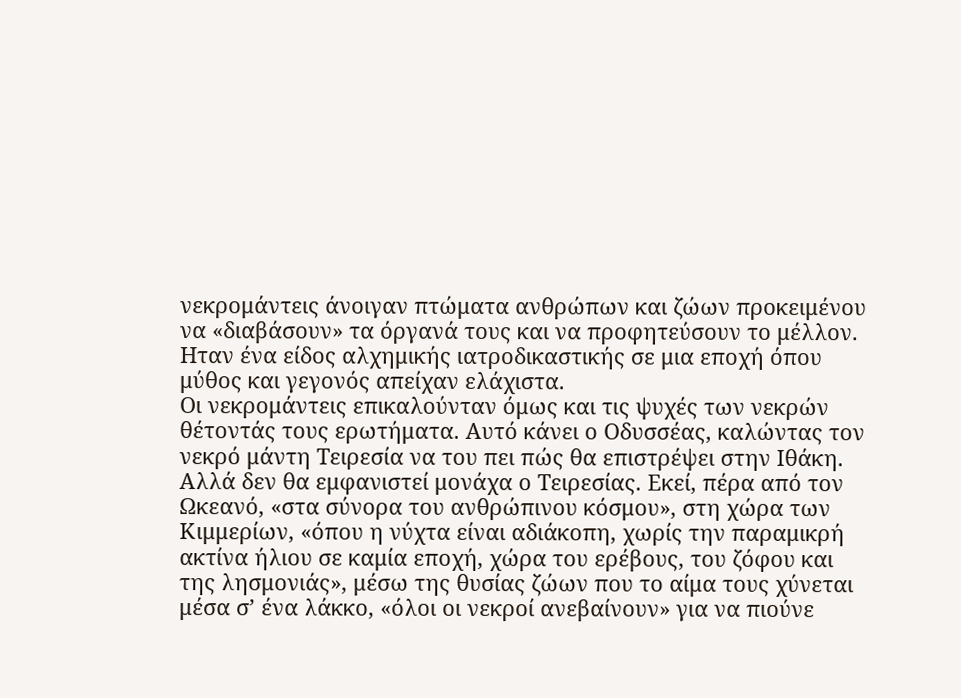νεκρομάντεις άνοιγαν πτώματα ανθρώπων και ζώων προκειμένου να «διαβάσουν» τα όργανά τους και να προφητεύσουν το μέλλον. Ηταν ένα είδος αλχημικής ιατροδικαστικής σε μια εποχή όπου μύθος και γεγονός απείχαν ελάχιστα.
Οι νεκρομάντεις επικαλούνταν όμως και τις ψυχές των νεκρών θέτοντάς τους ερωτήματα. Αυτό κάνει ο Οδυσσέας, καλώντας τον νεκρό μάντη Τειρεσία να του πει πώς θα επιστρέψει στην Ιθάκη.
Αλλά δεν θα εμφανιστεί μονάχα ο Τειρεσίας. Εκεί, πέρα από τον Ωκεανό, «στα σύνορα του ανθρώπινου κόσμου», στη χώρα των Κιμμερίων, «όπου η νύχτα είναι αδιάκοπη, χωρίς την παραμικρή ακτίνα ήλιου σε καμία εποχή, χώρα του ερέβους, του ζόφου και της λησμονιάς», μέσω της θυσίας ζώων που το αίμα τους χύνεται μέσα σ’ ένα λάκκο, «όλοι οι νεκροί ανεβαίνουν» για να πιούνε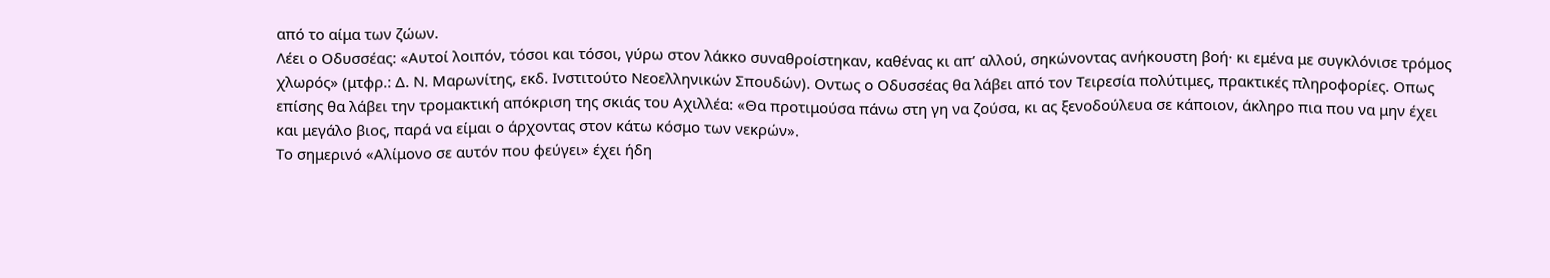από το αίμα των ζώων.
Λέει ο Οδυσσέας: «Αυτοί λοιπόν, τόσοι και τόσοι, γύρω στον λάκκο συναθροίστηκαν, καθένας κι απ’ αλλού, σηκώνοντας ανήκουστη βοή· κι εμένα με συγκλόνισε τρόμος χλωρός» (μτφρ.: Δ. Ν. Μαρωνίτης, εκδ. Ινστιτούτο Νεοελληνικών Σπουδών). Οντως ο Οδυσσέας θα λάβει από τον Τειρεσία πολύτιμες, πρακτικές πληροφορίες. Οπως επίσης θα λάβει την τρομακτική απόκριση της σκιάς του Αχιλλέα: «Θα προτιμούσα πάνω στη γη να ζούσα, κι ας ξενοδούλευα σε κάποιον, άκληρο πια που να μην έχει και μεγάλο βιος, παρά να είμαι ο άρχοντας στον κάτω κόσμο των νεκρών».
Το σημερινό «Αλίμονο σε αυτόν που φεύγει» έχει ήδη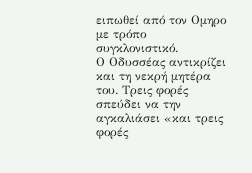ειπωθεί από τον Ομηρο με τρόπο συγκλονιστικό.
Ο Οδυσσέας αντικρίζει και τη νεκρή μητέρα του. Τρεις φορές σπεύδει να την αγκαλιάσει «και τρεις φορές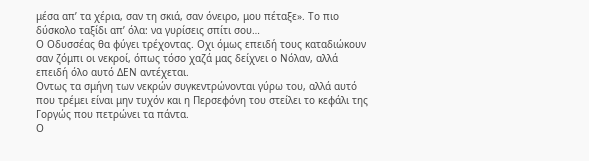μέσα απ’ τα χέρια, σαν τη σκιά, σαν όνειρο, μου πέταξε». Το πιο δύσκολο ταξίδι απ’ όλα: να γυρίσεις σπίτι σου…
Ο Οδυσσέας θα φύγει τρέχοντας. Οχι όμως επειδή τους καταδιώκουν σαν ζόμπι οι νεκροί, όπως τόσο χαζά μας δείχνει ο Νόλαν, αλλά επειδή όλο αυτό ΔΕΝ αντέχεται.
Οντως τα σμήνη των νεκρών συγκεντρώνονται γύρω του, αλλά αυτό που τρέμει είναι μην τυχόν και η Περσεφόνη του στείλει το κεφάλι της Γοργώς που πετρώνει τα πάντα.
Ο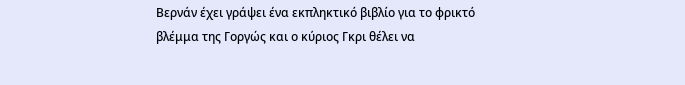Βερνάν έχει γράψει ένα εκπληκτικό βιβλίο για το φρικτό βλέμμα της Γοργώς και ο κύριος Γκρι θέλει να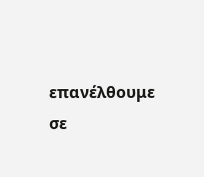επανέλθουμε σε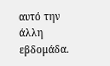αυτό την άλλη εβδομάδα.